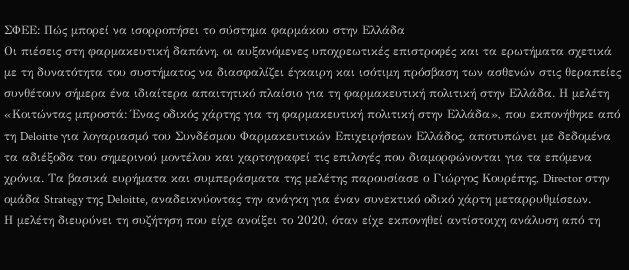ΣΦΕΕ: Πώς μπορεί να ισορροπήσει το σύστημα φαρμάκου στην Ελλάδα
Οι πιέσεις στη φαρμακευτική δαπάνη, οι αυξανόμενες υποχρεωτικές επιστροφές και τα ερωτήματα σχετικά με τη δυνατότητα του συστήματος να διασφαλίζει έγκαιρη και ισότιμη πρόσβαση των ασθενών στις θεραπείες συνθέτουν σήμερα ένα ιδιαίτερα απαιτητικό πλαίσιο για τη φαρμακευτική πολιτική στην Ελλάδα. Η μελέτη «Κοιτώντας μπροστά: Ένας οδικός χάρτης για τη φαρμακευτική πολιτική στην Ελλάδα», που εκπονήθηκε από τη Deloitte για λογαριασμό του Συνδέσμου Φαρμακευτικών Επιχειρήσεων Ελλάδος, αποτυπώνει με δεδομένα τα αδιέξοδα του σημερινού μοντέλου και χαρτογραφεί τις επιλογές που διαμορφώνονται για τα επόμενα χρόνια. Τα βασικά ευρήματα και συμπεράσματα της μελέτης παρουσίασε ο Γιώργος Κουρέπης, Director στην ομάδα Strategy της Deloitte, αναδεικνύοντας την ανάγκη για έναν συνεκτικό οδικό χάρτη μεταρρυθμίσεων.
Η μελέτη διευρύνει τη συζήτηση που είχε ανοίξει το 2020, όταν είχε εκπονηθεί αντίστοιχη ανάλυση από τη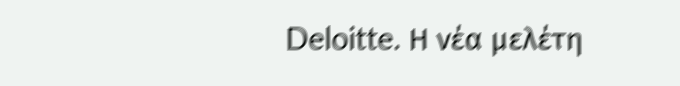Deloitte. Η νέα μελέτη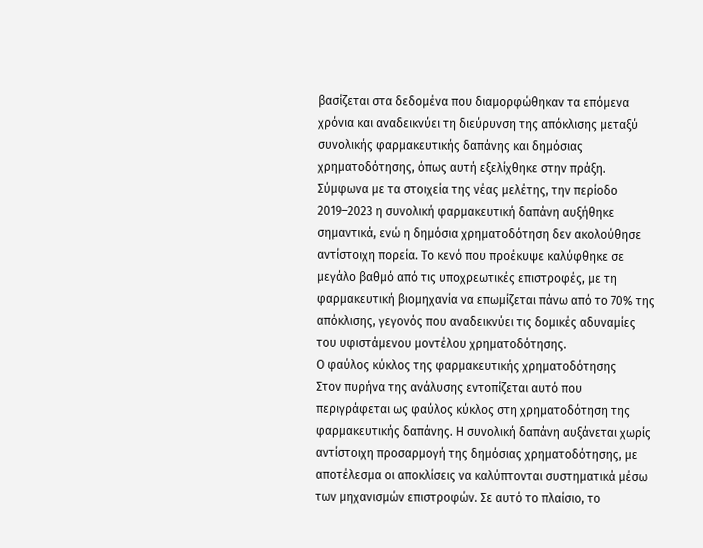βασίζεται στα δεδομένα που διαμορφώθηκαν τα επόμενα χρόνια και αναδεικνύει τη διεύρυνση της απόκλισης μεταξύ συνολικής φαρμακευτικής δαπάνης και δημόσιας χρηματοδότησης, όπως αυτή εξελίχθηκε στην πράξη.
Σύμφωνα με τα στοιχεία της νέας μελέτης, την περίοδο 2019–2023 η συνολική φαρμακευτική δαπάνη αυξήθηκε σημαντικά, ενώ η δημόσια χρηματοδότηση δεν ακολούθησε αντίστοιχη πορεία. Το κενό που προέκυψε καλύφθηκε σε μεγάλο βαθμό από τις υποχρεωτικές επιστροφές, με τη φαρμακευτική βιομηχανία να επωμίζεται πάνω από το 70% της απόκλισης, γεγονός που αναδεικνύει τις δομικές αδυναμίες του υφιστάμενου μοντέλου χρηματοδότησης.
Ο φαύλος κύκλος της φαρμακευτικής χρηματοδότησης
Στον πυρήνα της ανάλυσης εντοπίζεται αυτό που περιγράφεται ως φαύλος κύκλος στη χρηματοδότηση της φαρμακευτικής δαπάνης. Η συνολική δαπάνη αυξάνεται χωρίς αντίστοιχη προσαρμογή της δημόσιας χρηματοδότησης, με αποτέλεσμα οι αποκλίσεις να καλύπτονται συστηματικά μέσω των μηχανισμών επιστροφών. Σε αυτό το πλαίσιο, το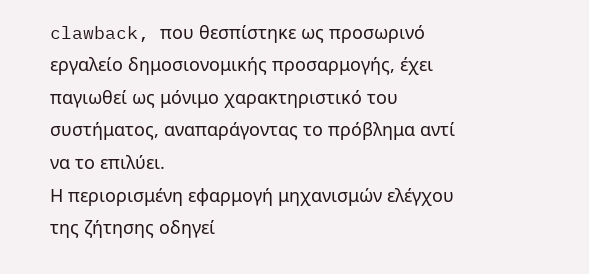clawback, που θεσπίστηκε ως προσωρινό εργαλείο δημοσιονομικής προσαρμογής, έχει παγιωθεί ως μόνιμο χαρακτηριστικό του συστήματος, αναπαράγοντας το πρόβλημα αντί να το επιλύει.
Η περιορισμένη εφαρμογή μηχανισμών ελέγχου της ζήτησης οδηγεί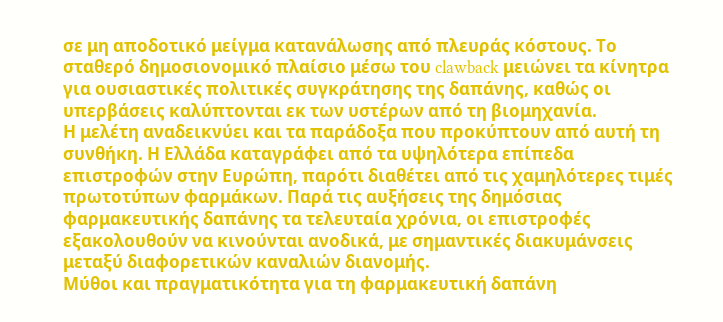σε μη αποδοτικό μείγμα κατανάλωσης από πλευράς κόστους. Το σταθερό δημοσιονομικό πλαίσιο μέσω του clawback μειώνει τα κίνητρα για ουσιαστικές πολιτικές συγκράτησης της δαπάνης, καθώς οι υπερβάσεις καλύπτονται εκ των υστέρων από τη βιομηχανία.
Η μελέτη αναδεικνύει και τα παράδοξα που προκύπτουν από αυτή τη συνθήκη. Η Ελλάδα καταγράφει από τα υψηλότερα επίπεδα επιστροφών στην Ευρώπη, παρότι διαθέτει από τις χαμηλότερες τιμές πρωτοτύπων φαρμάκων. Παρά τις αυξήσεις της δημόσιας φαρμακευτικής δαπάνης τα τελευταία χρόνια, οι επιστροφές εξακολουθούν να κινούνται ανοδικά, με σημαντικές διακυμάνσεις μεταξύ διαφορετικών καναλιών διανομής.
Μύθοι και πραγματικότητα για τη φαρμακευτική δαπάνη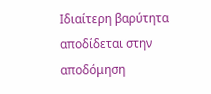Ιδιαίτερη βαρύτητα αποδίδεται στην αποδόμηση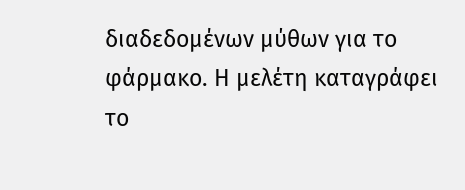διαδεδομένων μύθων για το φάρμακο. Η μελέτη καταγράφει το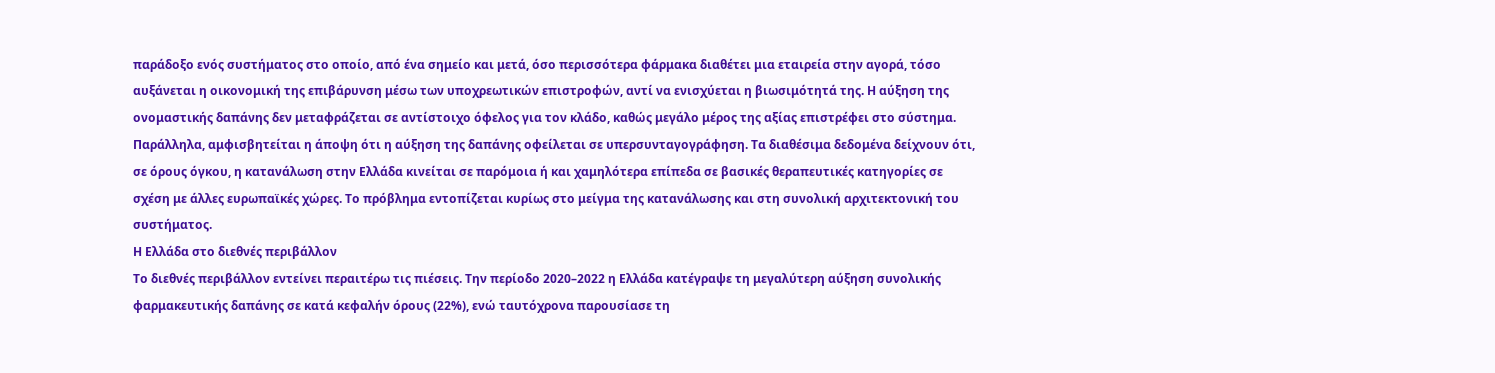παράδοξο ενός συστήματος στο οποίο, από ένα σημείο και μετά, όσο περισσότερα φάρμακα διαθέτει μια εταιρεία στην αγορά, τόσο αυξάνεται η οικονομική της επιβάρυνση μέσω των υποχρεωτικών επιστροφών, αντί να ενισχύεται η βιωσιμότητά της. Η αύξηση της ονομαστικής δαπάνης δεν μεταφράζεται σε αντίστοιχο όφελος για τον κλάδο, καθώς μεγάλο μέρος της αξίας επιστρέφει στο σύστημα.
Παράλληλα, αμφισβητείται η άποψη ότι η αύξηση της δαπάνης οφείλεται σε υπερσυνταγογράφηση. Τα διαθέσιμα δεδομένα δείχνουν ότι, σε όρους όγκου, η κατανάλωση στην Ελλάδα κινείται σε παρόμοια ή και χαμηλότερα επίπεδα σε βασικές θεραπευτικές κατηγορίες σε σχέση με άλλες ευρωπαϊκές χώρες. Το πρόβλημα εντοπίζεται κυρίως στο μείγμα της κατανάλωσης και στη συνολική αρχιτεκτονική του συστήματος.
Η Ελλάδα στο διεθνές περιβάλλον
Το διεθνές περιβάλλον εντείνει περαιτέρω τις πιέσεις. Την περίοδο 2020–2022 η Ελλάδα κατέγραψε τη μεγαλύτερη αύξηση συνολικής φαρμακευτικής δαπάνης σε κατά κεφαλήν όρους (22%), ενώ ταυτόχρονα παρουσίασε τη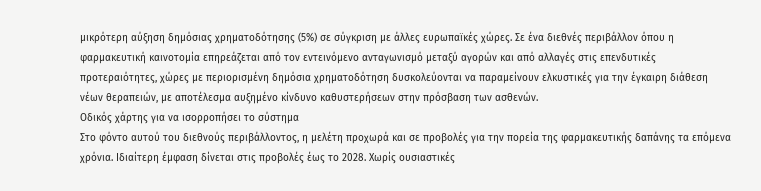μικρότερη αύξηση δημόσιας χρηματοδότησης (5%) σε σύγκριση με άλλες ευρωπαϊκές χώρες. Σε ένα διεθνές περιβάλλον όπου η φαρμακευτική καινοτομία επηρεάζεται από τον εντεινόμενο ανταγωνισμό μεταξύ αγορών και από αλλαγές στις επενδυτικές προτεραιότητες, χώρες με περιορισμένη δημόσια χρηματοδότηση δυσκολεύονται να παραμείνουν ελκυστικές για την έγκαιρη διάθεση νέων θεραπειών, με αποτέλεσμα αυξημένο κίνδυνο καθυστερήσεων στην πρόσβαση των ασθενών.
Οδικός χάρτης για να ισορροπήσει το σύστημα
Στο φόντο αυτού του διεθνούς περιβάλλοντος, η μελέτη προχωρά και σε προβολές για την πορεία της φαρμακευτικής δαπάνης τα επόμενα χρόνια. Ιδιαίτερη έμφαση δίνεται στις προβολές έως το 2028. Χωρίς ουσιαστικές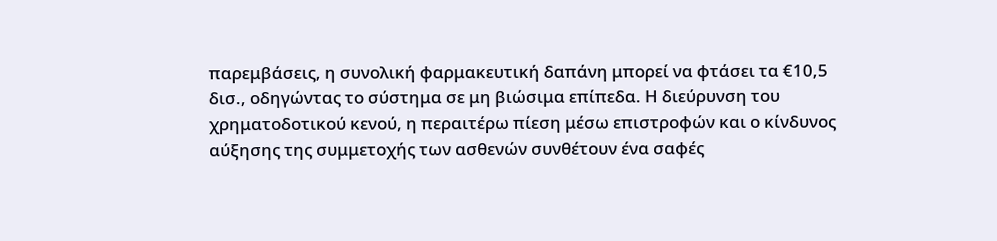παρεμβάσεις, η συνολική φαρμακευτική δαπάνη μπορεί να φτάσει τα €10,5 δισ., οδηγώντας το σύστημα σε μη βιώσιμα επίπεδα. Η διεύρυνση του χρηματοδοτικού κενού, η περαιτέρω πίεση μέσω επιστροφών και ο κίνδυνος αύξησης της συμμετοχής των ασθενών συνθέτουν ένα σαφές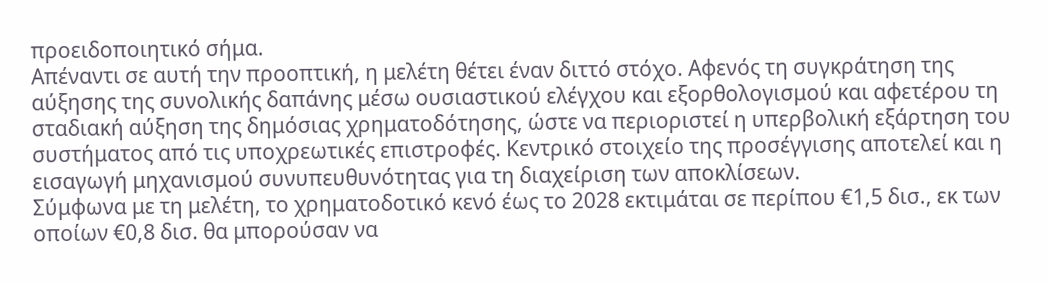προειδοποιητικό σήμα.
Απέναντι σε αυτή την προοπτική, η μελέτη θέτει έναν διττό στόχο. Αφενός τη συγκράτηση της αύξησης της συνολικής δαπάνης μέσω ουσιαστικού ελέγχου και εξορθολογισμού και αφετέρου τη σταδιακή αύξηση της δημόσιας χρηματοδότησης, ώστε να περιοριστεί η υπερβολική εξάρτηση του συστήματος από τις υποχρεωτικές επιστροφές. Κεντρικό στοιχείο της προσέγγισης αποτελεί και η εισαγωγή μηχανισμού συνυπευθυνότητας για τη διαχείριση των αποκλίσεων.
Σύμφωνα με τη μελέτη, το χρηματοδοτικό κενό έως το 2028 εκτιμάται σε περίπου €1,5 δισ., εκ των οποίων €0,8 δισ. θα μπορούσαν να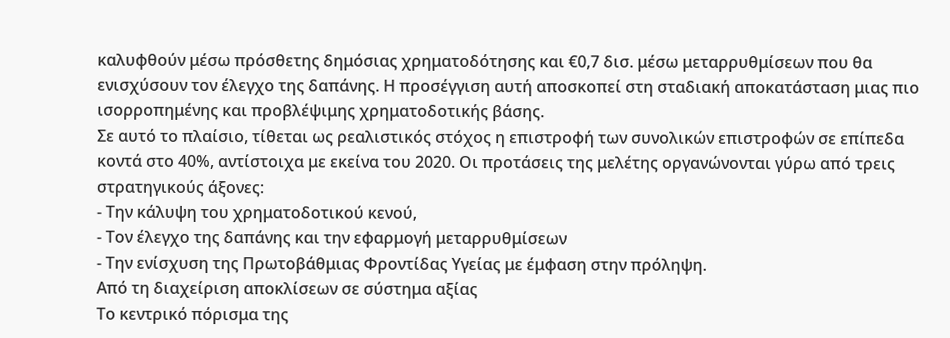καλυφθούν μέσω πρόσθετης δημόσιας χρηματοδότησης και €0,7 δισ. μέσω μεταρρυθμίσεων που θα ενισχύσουν τον έλεγχο της δαπάνης. Η προσέγγιση αυτή αποσκοπεί στη σταδιακή αποκατάσταση μιας πιο ισορροπημένης και προβλέψιμης χρηματοδοτικής βάσης.
Σε αυτό το πλαίσιο, τίθεται ως ρεαλιστικός στόχος η επιστροφή των συνολικών επιστροφών σε επίπεδα κοντά στο 40%, αντίστοιχα με εκείνα του 2020. Οι προτάσεις της μελέτης οργανώνονται γύρω από τρεις στρατηγικούς άξονες:
- Την κάλυψη του χρηματοδοτικού κενού,
- Τον έλεγχο της δαπάνης και την εφαρμογή μεταρρυθμίσεων
- Την ενίσχυση της Πρωτοβάθμιας Φροντίδας Υγείας με έμφαση στην πρόληψη.
Από τη διαχείριση αποκλίσεων σε σύστημα αξίας
Το κεντρικό πόρισμα της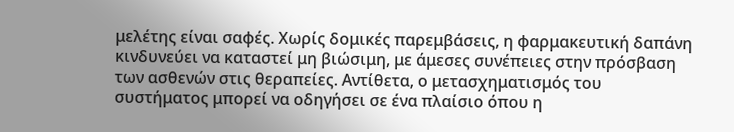μελέτης είναι σαφές. Χωρίς δομικές παρεμβάσεις, η φαρμακευτική δαπάνη κινδυνεύει να καταστεί μη βιώσιμη, με άμεσες συνέπειες στην πρόσβαση των ασθενών στις θεραπείες. Αντίθετα, ο μετασχηματισμός του συστήματος μπορεί να οδηγήσει σε ένα πλαίσιο όπου η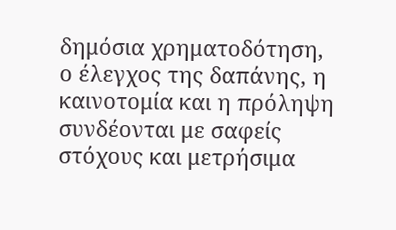δημόσια χρηματοδότηση, ο έλεγχος της δαπάνης, η καινοτομία και η πρόληψη συνδέονται με σαφείς στόχους και μετρήσιμα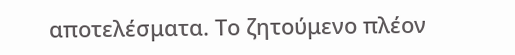αποτελέσματα. Το ζητούμενο πλέον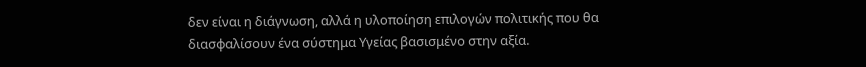δεν είναι η διάγνωση, αλλά η υλοποίηση επιλογών πολιτικής που θα διασφαλίσουν ένα σύστημα Υγείας βασισμένο στην αξία.